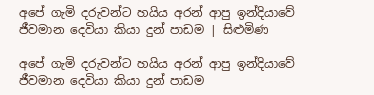අපේ ගැමි දරුවන්ට හයිය අරන් ආපු ඉන්දියාවේ ජීවමාන දෙවියා කියා දුන් පාඩම | සිළුමිණ

අපේ ගැමි දරුවන්ට හයිය අරන් ආපු ඉන්දියාවේ ජීවමාන දෙවියා කියා දුන් පාඩම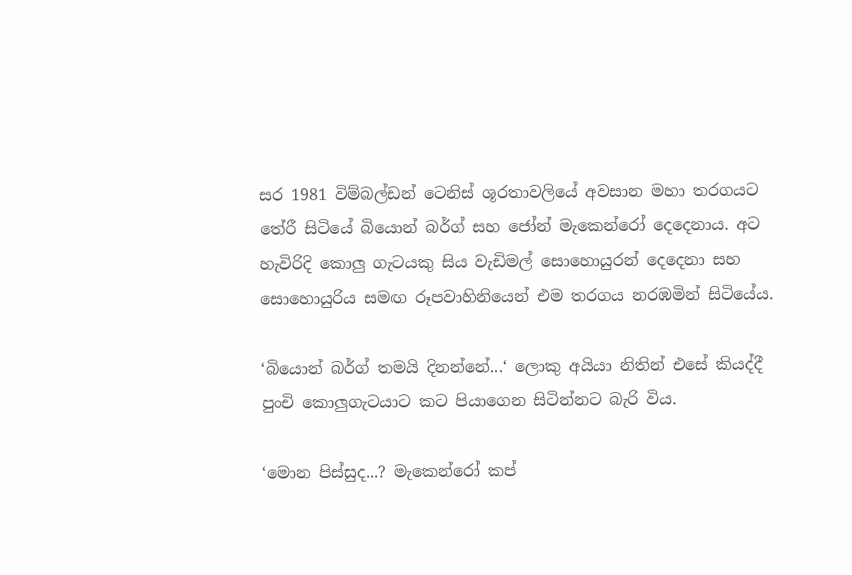සර 1981 විම්බල්ඩන් ටෙනිස් ශූරතාවලියේ අවසාන මහා තරගයට තේරී සිටියේ බියොන් බර්ග් සහ ජෝන් මැකෙන්රෝ දෙදෙනාය. අට හැවිරිදි කොලු ගැටයකු සිය වැඩිමල් සොහොයුරන් දෙදෙනා සහ සොහොයුරිය සමඟ රූපවාහිනියෙන් එම තරගය නරඹමින් සිටියේය.

‘බියොන් බර්ග් තමයි දිනන්නේ...‘ ලොකු අයියා නිතින් එසේ කියද්දී පුංචි කොලුගැටයාට කට පියාගෙන සිටින්නට බැරි විය.

‘මොන පිස්සුද...? මැකෙන්රෝ කප්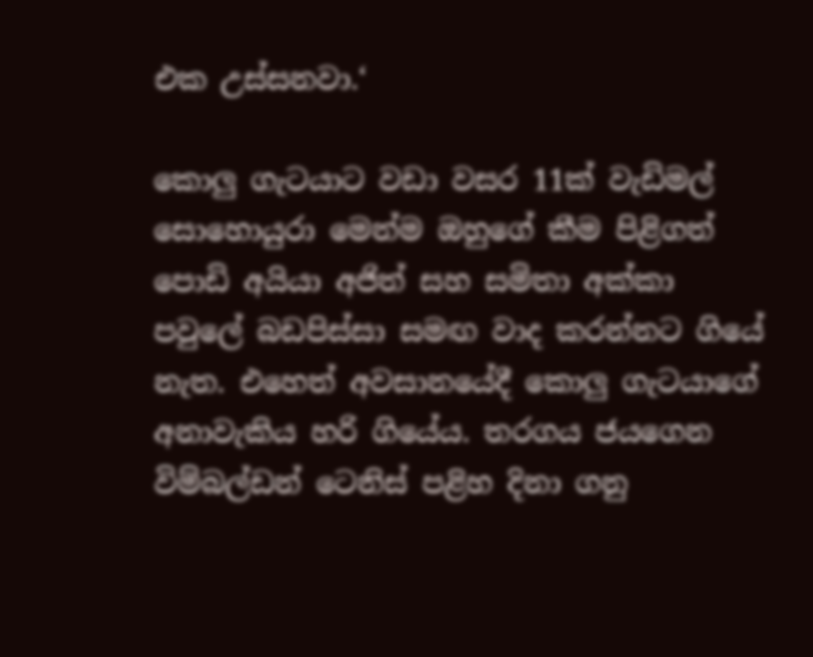එක උස්සනවා.‘

කොලු ගැටයාට වඩා වසර 11ක් වැඩිමල් සොහොයුරා මෙන්ම ඔහුගේ කීම පිළිගත් පොඩි අයියා අජිත් සහ සමිතා අක්කා පවුලේ බඩපිස්සා සමඟ වාද කරන්නට ගියේ නැත. එහෙත් අවසානයේදී කොලු ගැටයාගේ අනාවැකිය හරි ගියේය. තරගය ජයගෙන විම්බල්ඩන් ටෙනිස් පළිහ දිනා ගනු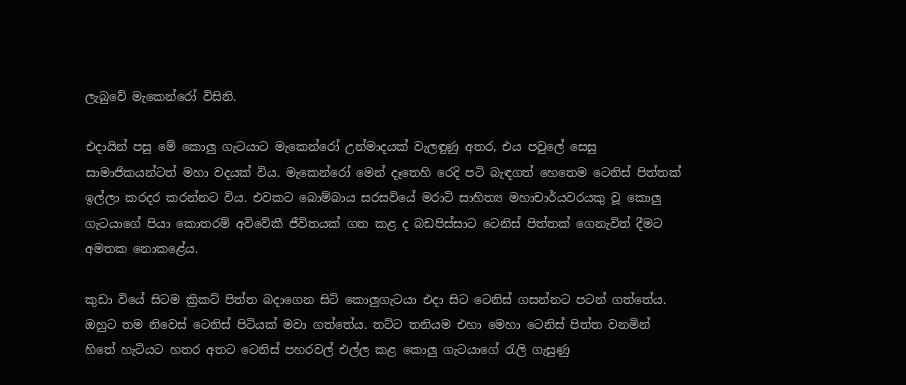ලැබුවේ මැකෙන්රෝ විසිනි.

එදායින් පසු මේ කොලු ගැටයාට මැකෙන්රෝ උන්මාදයක් වැලඳුණු අතර, එය පවුලේ සෙසු සාමාජිකයන්ටත් මහා වදයක් විය. මැකෙන්රෝ මෙන් දෑතෙහි රෙදි පටි බැඳගත් හෙතෙම ටෙනිස් පිත්තක් ඉල්ලා කරදර කරන්නට විය. එවකට බොම්බාය සරසවියේ මරාටි සාහිත්‍ය මහාචාර්යවරයකු වූ කොලු ගැටයාගේ පියා කොතරම් අවිවේකී ජීවිතයක් ගත කළ ද බඩපිස්සාට ටෙනිස් පිත්තක් ගෙනැවිත් දීමට අමතක නොකළේය.

කුඩා වියේ සිටම ක්‍රිකට් පිත්ත බදාගෙන සිටි කොලුගැටයා එදා සිට ටෙනිස් ගසන්නට පටන් ගත්තේය. ඔහුට තම නිවෙස් ටෙනිස් පිටියක් මවා ගත්තේය. තට්ට තනියම එහා මෙහා ටෙනිස් පිත්ත වනමින් හිතේ හැටියට හතර අතට ටෙනිස් පහරවල් එල්ල කළ කොලු ගැටයාගේ රැලි ගැසුණු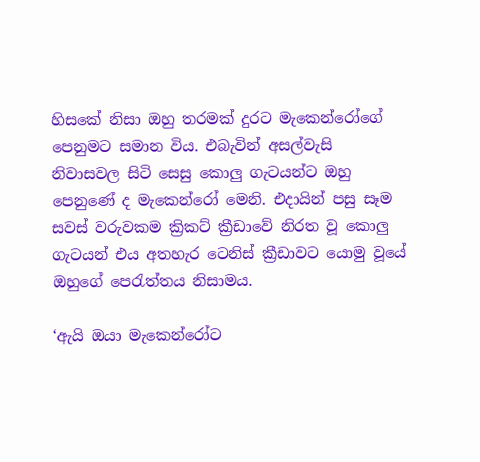හිසකේ නිසා ඔහු තරමක් දුරට මැකෙන්රෝගේ පෙනුමට සමාන විය. එබැවින් අසල්වැසි නිවාසවල සිටි සෙසු කොලු ගැටයන්ට ඔහු පෙනුණේ ද මැකෙන්රෝ මෙනි. එදායින් පසු සෑම සවස් වරුවකම ක්‍රිකට් ක්‍රීඩාවේ නිරත වූ කොලු ගැටයන් එය අතහැර ටෙනිස් ක්‍රීඩාවට යොමු වූයේ ඔහුගේ පෙරැත්තය නිසාමය.

‘ඇයි ඔයා මැකෙන්රෝට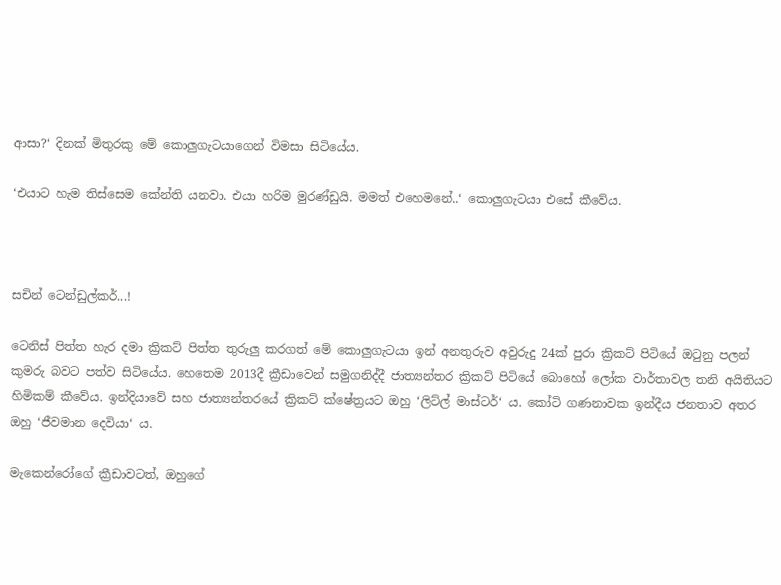ආසා?‘ දිනක් මිතුරකු මේ කොලුගැටයාගෙන් විමසා සිටියේය.

‘එයාට හැම තිස්සෙම කේන්ති යනවා. එයා හරිම මුරණ්ඩුයි. මමත් එහෙමනේ..‘ කොලුගැටයා එසේ කීවේය.



සචින් ටෙන්ඩුල්කර්...!

ටෙනිස් පිත්ත හැර දමා ක්‍රිකට් පිත්ත තුරුලු කරගත් මේ කොලුගැටයා ඉන් අනතුරුව අවුරුදු 24ක් පුරා ක්‍රිකට් පිටියේ ඔටුනු පලන් කුමරු බවට පත්ව සිටියේය. හෙතෙම 2013දී ක්‍රීඩාවෙන් සමුගනිද්දී ජාත්‍යන්තර ක්‍රිකට් පිටියේ බොහෝ ලෝක වාර්තාවල තනි අයිතියට හිමිකම් කීවේය. ඉන්දියාවේ සහ ජාත්‍යන්තරයේ ක්‍රිකට් ක්ෂේත්‍රයට ඔහු ‘ලිට්ල් මාස්ටර්‘ ය. කෝටි ගණනාවක ඉන්දීය ජනතාව අතර ඔහු ‘ජීවමාන දෙවියා‘ ය.

මැකෙන්රෝගේ ක්‍රීඩාවටත්, ඔහුගේ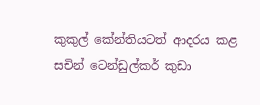කුකුල් කේන්තියටත් ආදරය කළ සචින් ටෙන්ඩුල්කර් කුඩා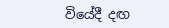වියේදී දඟ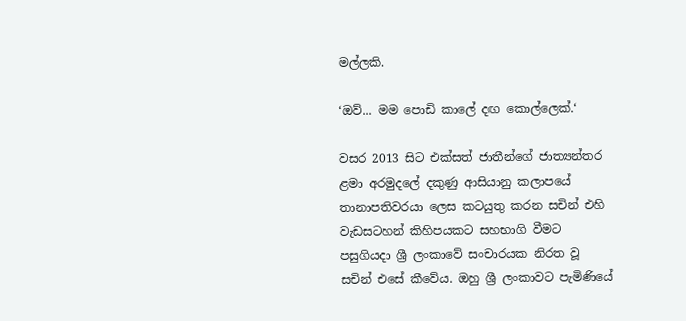මල්ලකි.

‘ඔව්... මම පොඩි කාලේ දඟ කොල්ලෙක්.‘

වසර 2013 සිට එක්සත් ජාතීන්ගේ ජාත්‍යන්තර ළමා අරමුදලේ දකුණු ආසියානු කලාපයේ තානාපතිවරයා ලෙස කටයුතු කරන සචින් එහි වැඩසටහන් කිහිපයකට සහභාගි වීමට පසුගියදා ශ්‍රී ලංකාවේ සංචාරයක නිරත වූ සචින් එසේ කීවේය. ඔහු ශ්‍රී ලංකාවට පැමිණියේ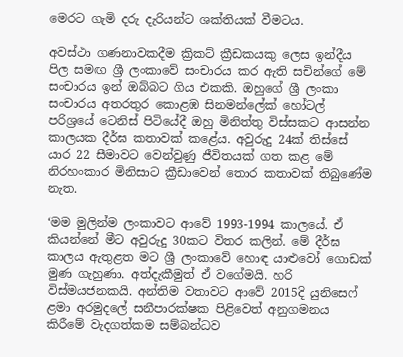මෙරට ගැමි දරු දැරියන්ට ශක්තියක් වීමටය.

අවස්ථා ගණනාවකදීම ක්‍රිකට් ක්‍රීඩකයකු ලෙස ඉන්දීය පිල සමඟ ශ්‍රී ලංකාවේ සංචාරය කර ඇති සචින්ගේ මේ සංචාරය ඉන් ඔබ්බට ගිය එකකි. ඔහුගේ ශ්‍රී ලංකා සංචාරය අතරතුර කොළඹ සිනමන්ලේක් හෝටල් පරිශ්‍රයේ ටෙනිස් පිටියේදී ඔහු මිනිත්තු විස්සකට ආසන්න කාලයක දීර්ඝ කතාවක් කළේය. අවුරුදු 24ක් තිස්සේ යාර 22 සීමාවට වෙන්වුණු ජීවිතයක් ගත කළ මේ නිරහංකාර මිනිසාට ක්‍රීඩාවෙන් තොර කතාවක් තිබුණේම නැත.

‘මම මුලින්ම ලංකාවට ආවේ 1993-1994 කාලයේ. ඒ කියන්නේ මීට අවුරුදු 30කට විතර කලින්. මේ දීර්ඝ කාලය ඇතුළත මට ශ්‍රී ලංකාවේ හොඳ යාළුවෝ ගොඩක් මුණ ගැහුණා. අත්දැකීමුත් ඒ වගේමයි. හරි විස්මයජනකයි. අන්තිම වතාවට ආවේ 2015දි යුනිසෙෆ් ළමා අරමුදලේ සනීපාරක්ෂක පිළිවෙත් අනුගමනය කිරීමේ වැදගත්කම සම්බන්ධව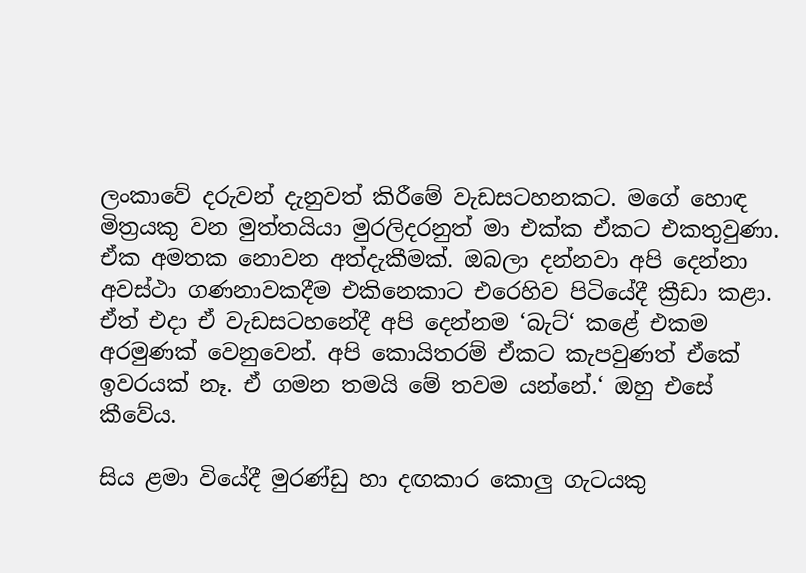ලංකාවේ දරුවන් දැනුවත් කිරීමේ වැඩසටහනකට. මගේ හොඳ මිත්‍රයකු වන මුත්තයියා මුරලිදරනුත් මා එක්ක ඒකට එකතුවුණා. ඒක අමතක නොවන අත්දැකීමක්. ඔබලා දන්නවා අපි දෙන්නා අවස්ථා ගණනාවකදීම එකිනෙකාට එරෙහිව පිටියේදී ක්‍රීඩා කළා. ඒත් එදා ඒ වැඩසටහනේදී අපි දෙන්නම ‘බැට්‘ කළේ එකම අරමුණක් වෙනුවෙන්. අපි කොයිතරම් ඒකට කැපවුණත් ඒකේ ඉවරයක් නෑ. ඒ ගමන තමයි මේ තවම යන්නේ.‘ ඔහු එසේ කීවේය.

සිය ළමා වියේදී මුරණ්ඩු හා දඟකාර කොලු ගැටයකු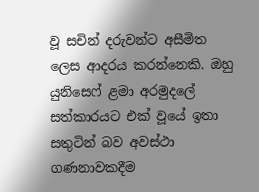වූ සචින් දරුවන්ට අසීමිත ලෙස ආදරය කරන්නෙකි. ඔහු යුනිසෙෆ් ළමා අරමුදලේ සත්කාරයට එක් වූයේ ඉතා සතුටින් බව අවස්ථා ගණනාවකදීම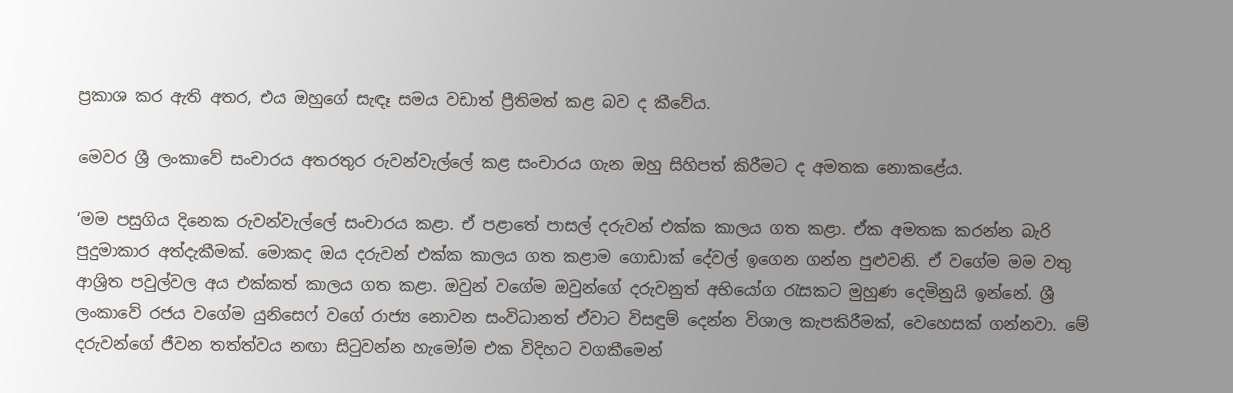ප්‍රකාශ කර ඇති අතර, එය ඔහුගේ සැඳෑ සමය වඩාත් ප්‍රීතිමත් කළ බව ද කීවේය.

මෙවර ශ්‍රී ලංකාවේ සංචාරය අතරතුර රුවන්වැල්ලේ කළ සංචාරය ගැන ඔහු සිහිපත් කිරීමට ද අමතක නොකළේය.

‘මම පසුගිය දිනෙක රුවන්වැල්ලේ සංචාරය කළා. ඒ පළාතේ පාසල් දරුවන් එක්ක කාලය ගත කළා. ඒක අමතක කරන්න බැරි පුදුමාකාර අත්දැකීමක්. මොකද ඔය දරුවන් එක්ක කාලය ගත කළාම ගොඩාක් දේවල් ඉගෙන ගන්න පුළුවනි. ඒ වගේම මම වතු ආශ්‍රිත පවුල්වල අය එක්කත් කාලය ගත කළා. ඔවුන් වගේම ඔවුන්ගේ දරුවනුත් අභියෝග රැසකට මුහුණ දෙමිනුයි ඉන්නේ. ශ්‍රී ලංකාවේ රජය වගේම යුනිසෙෆ් වගේ රාජ්‍ය නොවන සංවිධානත් ඒවාට විසඳුම් දෙන්න විශාල කැපකිරීමක්, වෙහෙසක් ගන්නවා. මේ දරුවන්ගේ ජීවන තත්ත්වය නඟා සිටුවන්න හැමෝම එක විදිහට වගකීමෙන්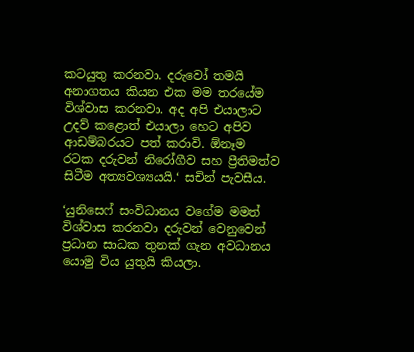කටයුතු කරනවා. දරුවෝ තමයි අනාගතය කියන එක මම තරයේම විශ්වාස කරනවා. අද අපි එයාලාට උදව් කළොත් එයාලා හෙට අපිව ආඩම්බරයට පත් කරාවි. ඕනෑම රටක දරුවන් නිරෝගීව සහ ප්‍රීතිමත්ව සිටීම අත්‍යවශ්‍යයයි.‘ සචින් පැවසීය.

‘යුනිසෙෆ් සංවිධානය වගේම මමත් විශ්වාස කරනවා දරුවන් වෙනුවෙන් ප්‍රධාන සාධක තුනක් ගැන අවධානය යොමු විය යුතුයි කියලා.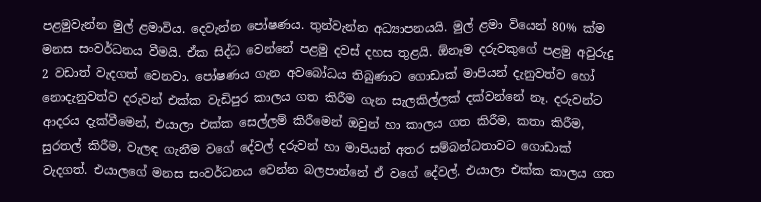පළමුවැන්න මුල් ළමාවිය. දෙවැන්න පෝෂණය. තුන්වැන්න අධ්‍යාපනයයි. මුල් ළමා වියෙන් 80% ක්ම මනස සංවර්ධනය වීමයි. ඒක සිද්ධ වෙන්නේ පළමු දවස් දහස තුළයි. ඕනෑම දරුවකුගේ පළමු අවුරුදු 2 වඩාත් වැදගත් වෙනවා. පෝෂණය ගැන අවබෝධය තිබුණාට ගොඩාක් මාපියන් දැනුවත්ව හෝ නොදැනුවත්ව දරුවන් එක්ක වැඩිපුර කාලය ගත කිරීම ගැන සැලකිල්ලක් දක්වන්නේ නෑ. දරුවන්ට ආදරය දැක්වීමෙන්, එයාලා එක්ක සෙල්ලම් කිරීමෙන් ඔවුන් හා කාලය ගත කිරීම, කතා කිරීම, සුරතල් කිරීම, වැලඳ ගැනීම වගේ දේවල් දරුවන් හා මාපියන් අතර සම්බන්ධතාවට ගොඩාක් වැදගත්. එයාලගේ මනස සංවර්ධනය වෙන්න බලපාන්නේ ඒ වගේ දේවල්. එයාලා එක්ක කාලය ගත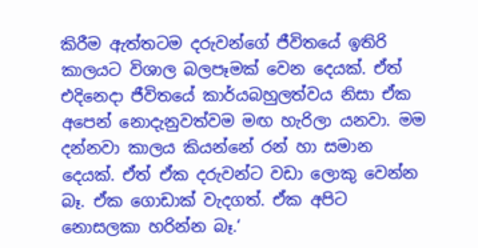කිරීම ඇත්තටම දරුවන්ගේ ජීවිතයේ ඉතිරි කාලයට විශාල බලපෑමක් වෙන දෙයක්. ඒත් එදිනෙදා ජීවිතයේ කාර්යබහුලත්වය නිසා ඒක අපෙන් නොදැනුවත්වම මඟ හැරිලා යනවා. මම දන්නවා කාලය කියන්නේ රන් හා සමාන දෙයක්. ඒත් ඒක දරුවන්ට වඩා ලොකු වෙන්න බෑ. ඒක ගොඩාක් වැදගත්. ඒක අපිට නොසලකා හරින්න බෑ.‘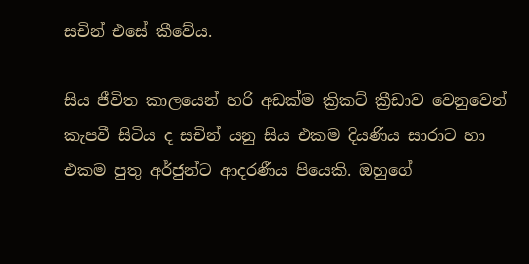සචින් එසේ කීවේය.

සිය ජීවිත කාලයෙන් හරි අඩක්ම ක්‍රිකට් ක්‍රීඩාව වෙනුවෙන් කැපවී සිටිය ද සචින් යනු සිය එකම දියණිය සාරාට හා එකම පුතු අර්ජුන්ට ආදරණීය පියෙකි. ඔහුගේ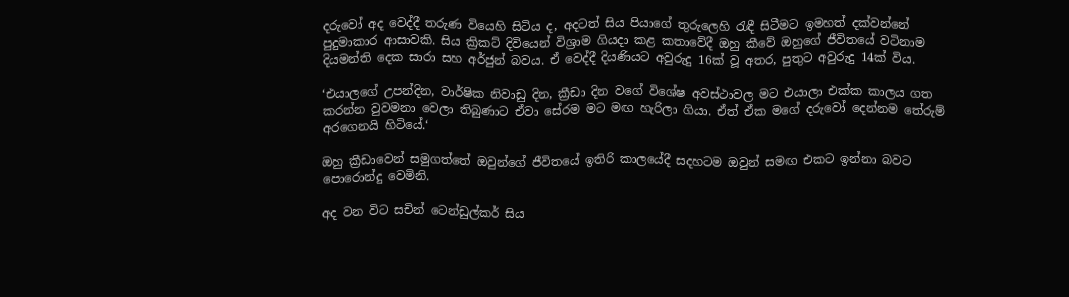දරුවෝ අද වෙද්දී තරුණ වියෙහි සිටිය ද, අදටත් සිය පියාගේ තුරුලෙහි රැඳී සිටීමට ඉමහත් දක්වන්නේ පුදුමාකාර ආසාවකි. සිය ක්‍රිකට් දිවියෙන් විශ්‍රාම ගියදා කළ කතාවේදී ඔහු කීවේ ඔහුගේ ජීවිතයේ වටිනාම දියමන්ති දෙක සාරා සහ අර්ජුන් බවය. ඒ වෙද්දී දියණියට අවුරුදු 16ක් වූ අතර, පුතුට අවුරුදු 14ක් විය.

‘එයාලගේ උපන්දින, වාර්ෂික නිවාඩු දින, ක්‍රීඩා දින වගේ විශේෂ අවස්ථාවල මට එයාලා එක්ක කාලය ගත කරන්න වුවමනා වෙලා තිබුණාට ඒවා සේරම මට මඟ හැරිලා ගියා. ඒත් ඒක මගේ දරුවෝ දෙන්නම තේරුම් අරගෙනයි හිටියේ.‘

ඔහු ක්‍රීඩාවෙන් සමුගත්තේ ඔවුන්ගේ ජීවිතයේ ඉතිරි කාලයේදී සදහටම ඔවුන් සමඟ එකට ඉන්නා බවට පොරොන්දු වෙමිනි.

අද වන විට සචින් ටෙන්ඩුල්කර් සිය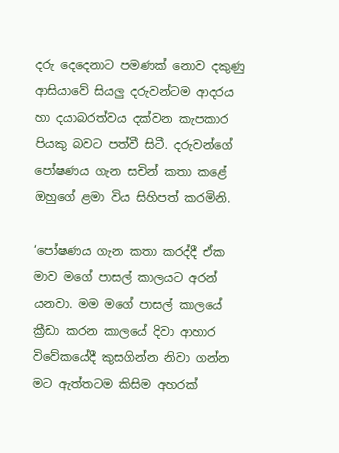දරු දෙදෙනාට පමණක් නොව දකුණු ආසියාවේ සියලු දරුවන්ටම ආදරය හා දයාබරත්වය දක්වන කැපකාර පියකු බවට පත්වී සිටී. දරුවන්ගේ පෝෂණය ගැන සචින් කතා කළේ ඔහුගේ ළමා විය සිහිපත් කරමිනි.

‘පෝෂණය ගැන කතා කරද්දී ඒක මාව මගේ පාසල් කාලයට අරන් යනවා. මම මගේ පාසල් කාලයේ ක්‍රීඩා කරන කාලයේ දිවා ආහාර විවේකයේදී කුසගින්න නිවා ගන්න මට ඇත්තටම කිසිම අහරක්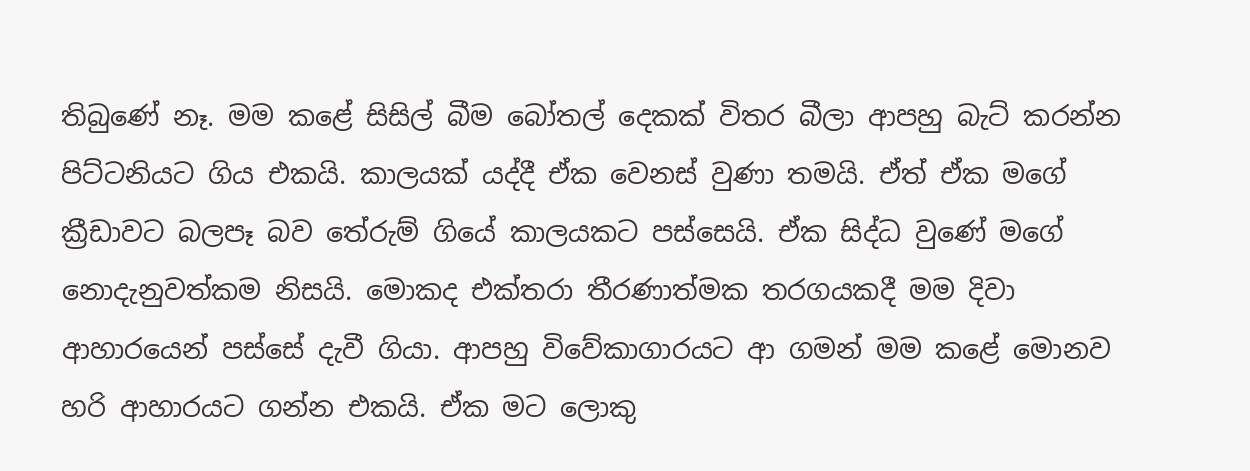තිබුණේ නෑ. මම කළේ සිසිල් බීම බෝතල් දෙකක් විතර බීලා ආපහු බැට් කරන්න පිට්ටනියට ගිය එකයි. කාලයක් යද්දී ඒක වෙනස් වුණා තමයි. ඒත් ඒක මගේ ක්‍රීඩාවට බලපෑ බව තේරුම් ගියේ කාලයකට පස්සෙයි. ඒක සිද්ධ වුණේ මගේ නොදැනුවත්කම නිසයි. මොකද එක්තරා තීරණාත්මක තරගයකදී මම දිවා ආහාරයෙන් පස්සේ දැවී ගියා. ආපහු විවේකාගාරයට ආ ගමන් මම කළේ මොනව හරි ආහාරයට ගන්න එකයි. ඒක මට ලොකු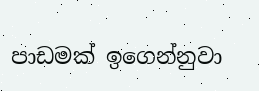පාඩමක් ඉගෙන්නුවා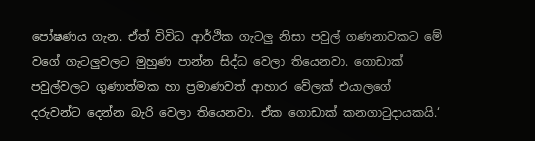පෝෂණය ගැන. ඒත් විවිධ ආර්ථික ගැටලු නිසා පවුල් ගණනාවකට මේ වගේ ගැටලුවලට මුහුණ පාන්න සිද්ධ වෙලා තියෙනවා. ගොඩාක් පවුල්වලට ගුණාත්මක හා ප්‍රමාණවත් ආහාර වේලක් එයාලගේ දරුවන්ට දෙන්න බැරි වෙලා තියෙනවා. ඒක ගොඩාක් කනගාටුදායකයි.‘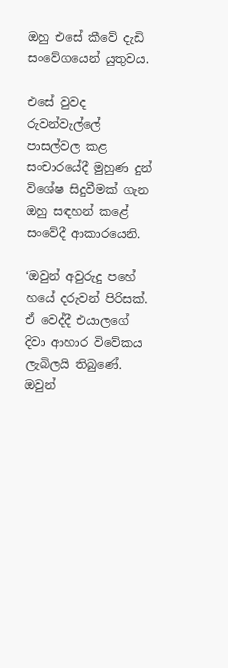ඔහු එසේ කීවේ දැඩි සංවේගයෙන් යුතුවය.

එසේ වුවද රුවන්වැල්ලේ පාසල්වල කළ සංචාරයේදී මුහුණ දුන් විශේෂ සිදුවීමක් ගැන ඔහු සඳහන් කළේ සංවේදී ආකාරයෙනි.

‘ඔවුන් අවුරුදු පහේ හයේ දරුවන් පිරිසක්. ඒ වෙද්දී එයාලගේ දිවා ආහාර විවේකය ලැබිලයි තිබුණේ. ඔවුන්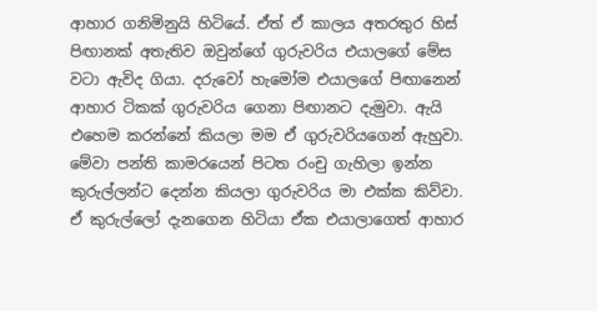ආහාර ගනිමිනුයි හිටියේ. ඒත් ඒ කාලය අතරතුර හිස් පිඟානක් අතැතිව ඔවුන්ගේ ගුරුවරිය එයාලගේ මේස වටා ඇවිද ගියා. දරුවෝ හැමෝම එයාලගේ පිඟානෙන් ආහාර ටිකක් ගුරුවරිය ගෙනා පිඟානට දැමුවා. ඇයි එහෙම කරන්නේ කියලා මම ඒ ගුරුවරියගෙන් ඇහුවා. මේවා පන්ති කාමරයෙන් පිටත රංචු ගැහිලා ඉන්න කුරුල්ලන්ට දෙන්න කියලා ගුරුවරිය මා එක්ක කිව්වා. ඒ කුරුල්ලෝ දැනගෙන හිටියා ඒක එයාලාගෙත් ආහාර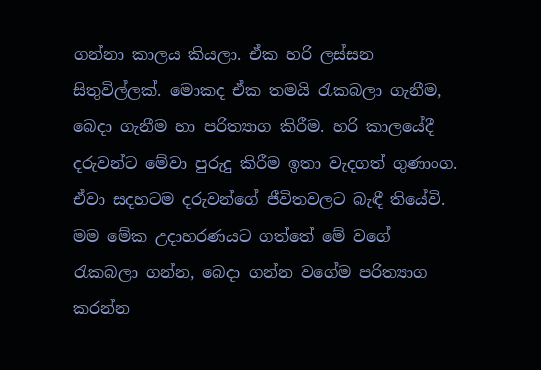ගන්නා කාලය කියලා. ඒක හරි ලස්සන සිතුවිල්ලක්. මොකද ඒක තමයි රැකබලා ගැනීම, බෙදා ගැනීම හා පරිත්‍යාග කිරීම. හරි කාලයේදී දරුවන්ට මේවා පුරුදු කිරීම ඉතා වැදගත් ගුණාංග. ඒවා සදහටම දරුවන්ගේ ජීවිතවලට බැඳී තියේවි. මම මේක උදාහරණයට ගත්තේ මේ වගේ රැකබලා ගන්න, බෙදා ගන්න වගේම පරිත්‍යාග කරන්න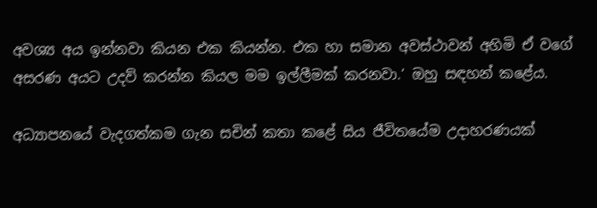අවශ්‍ය අය ඉන්නවා කියන එක කියන්න. එක හා සමාන අවස්ථාවන් අහිමි ඒ වගේ අසරණ අයට උදව් කරන්න කියල මම ඉල්ලීමක් කරනවා.‘ ඔහු සඳහන් කළේය.

අධ්‍යාපනයේ වැදගත්කම ගැන සචින් කතා කළේ සිය ජීවිතයේම උදාහරණයක්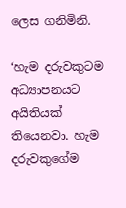ලෙස ගනිමිනි.

‘හැම දරුවකුටම අධ්‍යාපනයට අයිතියක් තියෙනවා. හැම දරුවකුගේම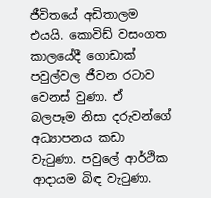ජීවිතයේ අඩිතාලම එයයි. කොවිඩ් වසංගත කාලයේදී ගොඩාක් පවුල්වල ජීවන රටාව වෙනස් වුණා. ඒ බලපෑම නිසා දරුවන්ගේ අධ්‍යාපනය කඩා වැටුණා. පවුලේ ආර්ථික ආදායම බිඳ වැටුණා.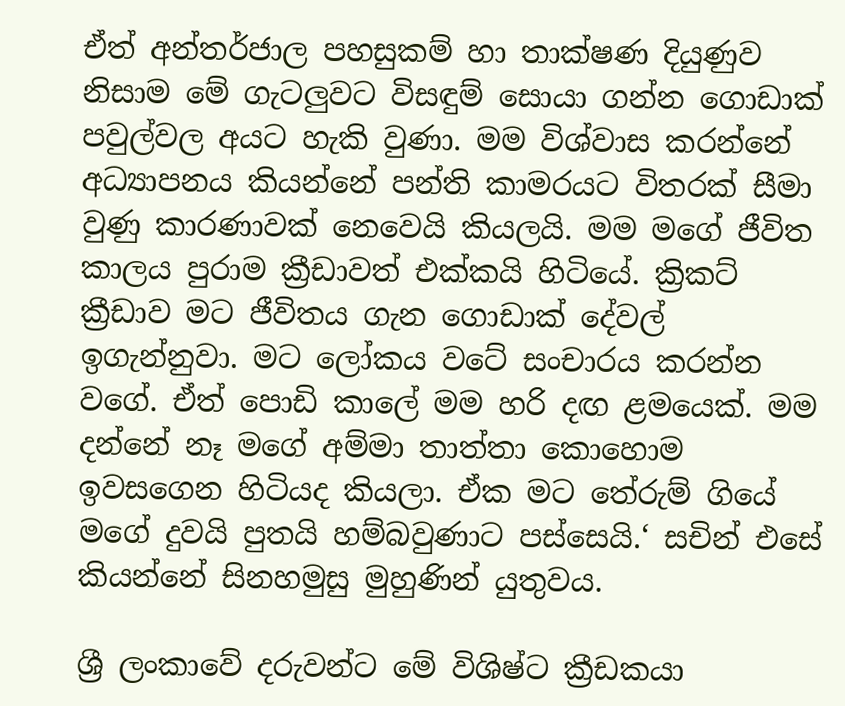ඒත් අන්තර්ජාල පහසුකම් හා තාක්ෂණ දියුණුව නිසාම මේ ගැටලුවට විසඳුම් සොයා ගන්න ගොඩාක් පවුල්වල අයට හැකි වුණා. මම විශ්වාස කරන්නේ අධ්‍යාපනය කියන්නේ පන්ති කාමරයට විතරක් සීමා වුණු කාරණාවක් නෙවෙයි කියලයි. මම මගේ ජීවිත කාලය පුරාම ක්‍රීඩාවත් එක්කයි හිටියේ. ක්‍රිකට් ක්‍රීඩාව මට ජීවිතය ගැන ගොඩාක් දේවල් ඉගැන්නුවා. මට ලෝකය වටේ සංචාරය කරන්න වගේ. ඒත් පොඩි කාලේ මම හරි දඟ ළමයෙක්. මම දන්නේ නෑ මගේ අම්මා තාත්තා කොහොම ඉවසගෙන හිටියද කියලා. ඒක මට තේරුම් ගියේ මගේ දුවයි පුතයි හම්බවුණාට පස්සෙයි.‘ සචින් එසේ කියන්නේ සිනහමුසු මුහුණින් යුතුවය.

ශ්‍රී ලංකාවේ දරුවන්ට මේ විශිෂ්ට ක්‍රීඩකයා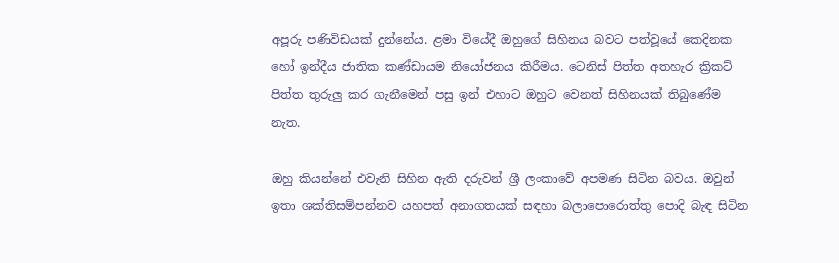අපූරු පණිවිඩයක් දුන්නේය. ළමා වියේදී ඔහුගේ සිහිනය බවට පත්වූයේ කෙදිනක හෝ ඉන්දීය ජාතික කණ්ඩායම නියෝජනය කිරීමය. ටෙනිස් පිත්ත අතහැර ක්‍රිකට් පිත්ත තුරුලු කර ගැනීමෙන් පසු ඉන් එහාට ඔහුට වෙනත් සිහිනයක් තිබුණේම නැත.

ඔහු කියන්නේ එවැනි සිහින ඇති දරුවන් ශ්‍රී ලංකාවේ අපමණ සිටින බවය. ඔවුන් ඉතා ශක්තිසම්පන්නව යහපත් අනාගතයක් සඳහා බලාපොරොත්තු පොදි බැඳ සිටින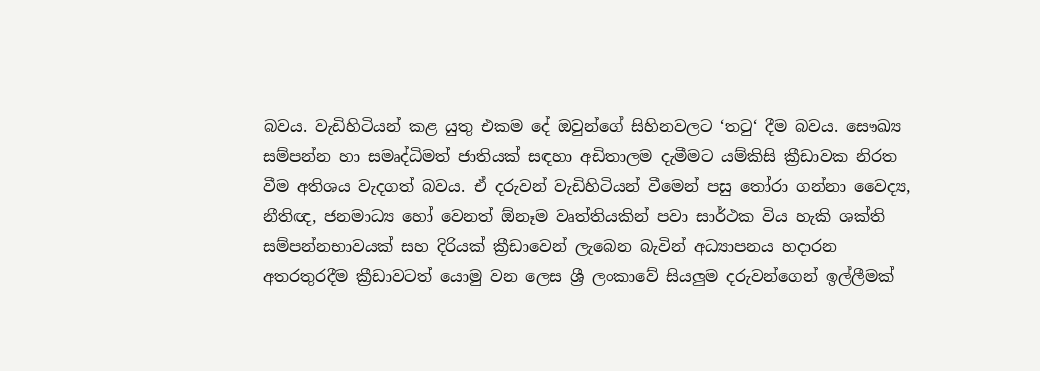බවය. වැඩිහිටියන් කළ යුතු එකම දේ ඔවුන්ගේ සිහිනවලට ‘තටු‘ දීම බවය. සෞඛ්‍ය සම්පන්න හා සමෘද්ධිමත් ජාතියක් සඳහා අඩිතාලම දැමීමට යම්කිසි ක්‍රීඩාවක නිරත වීම අතිශය වැදගත් බවය. ඒ දරුවන් වැඩිහිටියන් වීමෙන් පසු තෝරා ගන්නා වෛද්‍ය, නීතිඥ, ජනමාධ්‍ය හෝ වෙනත් ඕනෑම වෘත්තියකින් පවා සාර්ථක විය හැකි ශක්ති සම්පන්නභාවයක් සහ දිරියක් ක්‍රීඩාවෙන් ලැබෙන බැවින් අධ්‍යාපනය හදාරන අතරතුරදීම ක්‍රීඩාවටත් යොමු වන ලෙස ශ්‍රී ලංකාවේ සියලුම දරුවන්ගෙන් ඉල්ලීමක්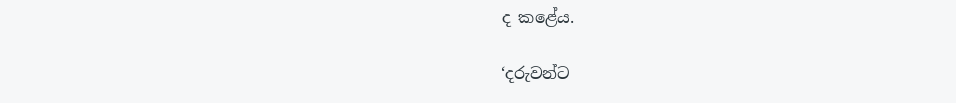ද කළේය.

‘දරුවන්ට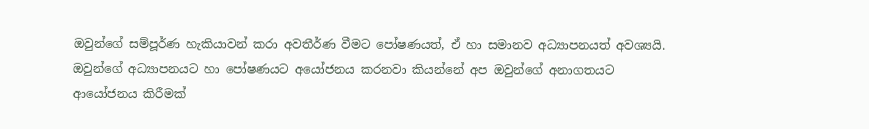ඔවුන්ගේ සම්පූර්ණ හැකියාවන් කරා අවතීර්ණ වීමට පෝෂණයත්, ඒ හා සමානව අධ්‍යාපනයත් අවශ්‍යයි. ඔවුන්ගේ අධ්‍යාපනයට හා පෝෂණයට අයෝජනය කරනවා කියන්නේ අප ඔවුන්ගේ අනාගතයට ආයෝජනය කිරීමක්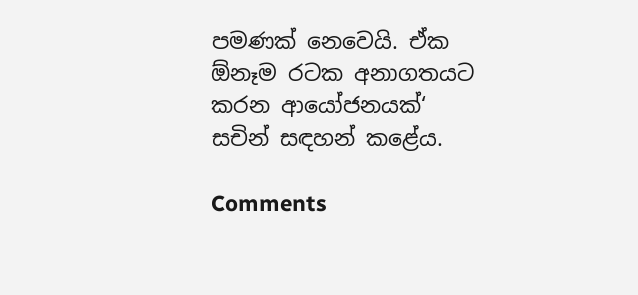පමණක් නෙවෙයි. ඒක ඕනෑම රටක අනාගතයට කරන ආයෝජනයක්‘ සචින් සඳහන් කළේය.

Comments